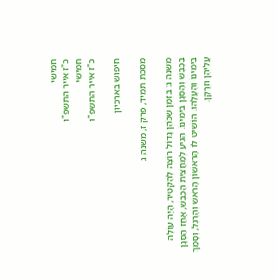חמישי
כ"ז אייר התשפ"ו
חמישי
כ"ז אייר התשפ"ו

חיפוש בארכיון

מסכת תמיד, פרק ז, משנה ג

משנה ג: בִּזְמַן שֶׁכֹּהֵן גָּדוֹל רוֹצֶה לְהַקְטִיר, הָיָה עוֹלֶה בַכֶּבֶשׁ וְהַסְּגָן בִּימִינוֹ. הִגִּיעַ לְמַחֲצִית הַכֶּבֶשׁ, אָחַז הַסְּגָן בִּימִינוֹ וְהֶעֱלָהוּ. הוֹשִׁיט לוֹ הָרִאשׁוֹן הָרֹאשׁ וְהָרֶגֶל, וְסָמַךְ עֲלֵיהֶן וּזְרָקָן.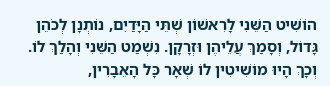הוֹשִׁיט הַשֵּׁנִי לָרִאשׁוֹן שְׁתֵּי הַיָּדַיִם, נוֹתְנָן לְכֹהֵן גָּדוֹל, וְסָמַךְ עֲלֵיהֶן וּזְרָקָן. נִשְׁמַט הַשֵּׁנִי וְהָלַךְ לוֹ. וְכָךְ הָיוּ מוֹשִׁיטִין לוֹ שְׁאָר כָּל הָאֵבָרִין,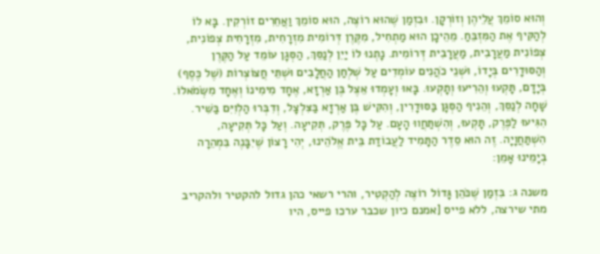וְהוּא סוֹמֵךְ עֲלֵיהֶן וְזוֹרְקָן. וּבִזְמַן שֶׁהוּא רוֹצֶה, הוּא סוֹמֵךְ וַאֲחֵרִים זוֹרְקִין. בָּא לוֹ לְהַקִּיף אֶת הַמִּזְבֵּחַ. מֵהֵיכָן הוּא מַתְחִיל, מִקֶּרֶן דְּרוֹמִית מִזְרָחִית, מִזְרָחִית צְפוֹנִית, צְפוֹנִית מַעֲרָבִית, מַעֲרָבִית דְּרוֹמִית. נָתְנוּ לוֹ יַיִן לְנַסֵּךְ, הַסְּגָן עוֹמֵד עַל הַקֶּרֶן וְהַסּוּדָרִים בְּיָדוֹ, וּשְׁנֵי כֹהֲנִים עוֹמְדִים עַל שְׁלְחַן הַחֲלָבִים וּשְׁתֵּי חֲצוֹצְרוֹת (שֶׁל כֶּסֶף) בְּיָדָם, תָּקְעוּ וְהֵרִיעוּ וְתָקְעוּ. בָּאוּ וְעָמְדוּ אֵצֶל בֶּן אַרְזָא, אֶחָד מִימִינוֹ וְאֶחָד מִשְּׂמֹאלוֹ. שָׁחָה לְנַסֵּךְ, וְהֵנִיף הַסְּגָן בַּסּוּדָרִין, וְהִקִּישׁ בֶּן אַרְזָא בַּצִּלְצָל, וְדִבְּרוּ הַלְוִיִּם בַּשִּׁיר. הִגִּיעוּ לַפֶּרֶק, תָּקְעוּ, וְהִשְׁתַּחֲווּ הָעָם. עַל כָּל פֶּרֶק, תְּקִיעָה. וְעַל כָּל תְּקִיעָה, הִשְׁתַּחֲוָיָה. זֶה הוּא סֵדֶר הַתָּמִיד לַעֲבוֹדַת בֵּית אֱלֹהֵינוּ, יְהִי רָצוֹן שֶׁיִבָּנֶה בִּמְהֵרָה בְיָמֵינוּ אָמֵן:

משנה ג: בִּזְמַן שֶׁכֹּהֵן גָּדוֹל רוֹצֶה לְהַקְטִיר, והרי רשאי כהן גדול להקטיר ולהקריב מתי שירצה, ללא פייס [אמנם כיון שכבר ערכו פייס, היו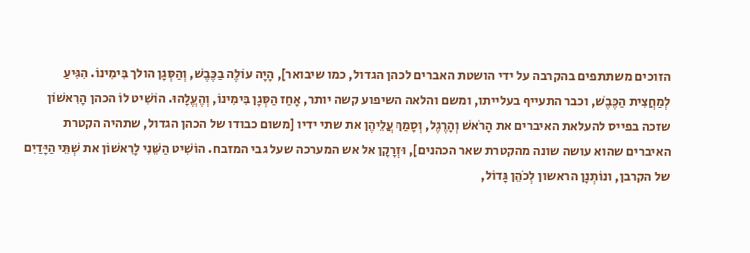הזוכים משתתפים בהקרבה על ידי הושטת האברים לכהן הגדול, כמו שיבואר], הָיָה עוֹלֶה בַכֶּבֶשׁ, וְהַסְּגָן הולך בִּימִינוֹ. הִגִּיעַ לְמַחֲצִית הַכֶּבֶשׁ, וכבר התעייף בעלייתו, ומשם והלאה השיפוע קשה יותר, אָחַז הַסְּגָן בִּימִינוֹ, וְהֶעֱלָהוּ. הוֹשִׁיט לוֹ הכהן הָרִאשׁוֹן שזכה בפייס להעלאת האיברים את הָרֹאשׁ וְהָרֶגֶל, וְסָמַךְ עֲלֵיהֶן את שתי ידיו [משום כבודו של הכהן הגדול, שתהיה הקטרת האיברים שהוא עושה שונה מהקטרת שאר הכהנים], וּזְרָקָן אל אש המערכה שעל גבי המזבח. הוֹשִׁיט הַשֵּׁנִי לָרִאשׁוֹן את שְׁתֵּי הַיָּדַיִם של הקרבן, ונוֹתְנָן הראשון לְכֹהֵן גָּדוֹל,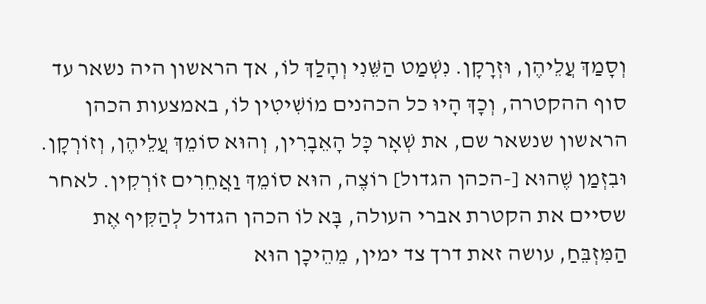וְסָמַךְ עֲלֵיהֶן, וּזְרָקָן. נִשְׁמַט הַשֵּׁנִי וְהָלַךְ לוֹ, אך הראשון היה נשאר עד סוף ההקטרה, וְכָךְ הָיוּ כל הכהנים מוֹשִׁיטִין לוֹ, באמצעות הכהן הראשון שנשאר שם, את שְׁאָר כָּל הָאֵבָרִין, וְהוּא סוֹמֵךְ עֲלֵיהֶן, וְזוֹרְקָן. וּבִזְמַן שֶׁהוּא [-הכהן הגדול] רוֹצֶה, הוּא סוֹמֵךְ וַאֲחֵרִים זוֹרְקִין. לאחר שסיים את הקטרת אברי העולה, בָּא לוֹ הכהן הגדול לְהַקִּיף אֶת הַמִּזְבֵּחַ, עושה זאת דרך צד ימין, מֵהֵיכָן הוּא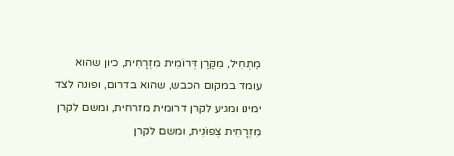מַתְחִיל, מִקֶּרֶן דְּרוֹמִית מִזְרָחִית, כיון שהוא עומד במקום הכבש, שהוא בדרום, ופונה לצד ימינו ומגיע לקרן דרומית מזרחית, ומשם לקרן מִזְרָחִית צְפוֹנִית, ומשם לקרן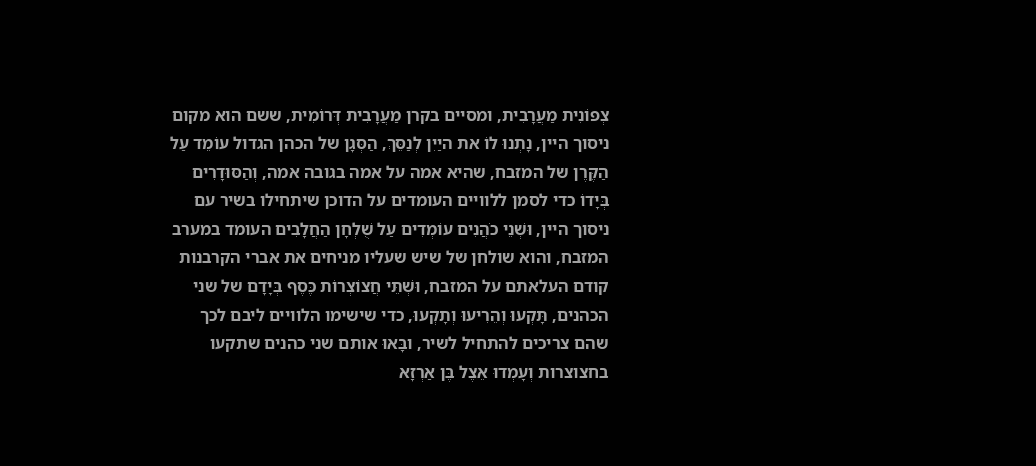צְפוֹנִית מַעֲרָבִית, ומסיים בקרן מַעֲרָבִית דְּרוֹמִית, ששם הוא מקום ניסוך היין, נָתְנוּ לוֹ את היַיִן לְנַסֵּךְ, הַסְּגָן של הכהן הגדול עוֹמֵד עַל הַקֶּרֶן של המזבח, שהיא אמה על אמה בגובה אמה, וְהַסּוּדָרִים בְּיָדוֹ כדי לסמן ללוויים העומדים על הדוכן שיתחילו בשיר עם ניסוך היין, וּשְׁנֵי כֹהֲנִים עוֹמְדִים עַל שֻׁלְחָן הַחֲלָבִים העומד במערב המזבח, והוא שולחן של שיש שעליו מניחים את אברי הקרבנות קודם העלאתם על המזבח, וּשְׁתֵּי חֲצוֹצְרוֹת כֶּסֶף בְּיָדָם של שני הכהנים, תָּקְעוּ וְהֵרִיעוּ וְתָקְעוּ, כדי שישימו הלוויים ליבם לכך שהם צריכים להתחיל לשיר, ובָּאוּ אותם שני כהנים שתקעו בחצוצרות וְעָמְדוּ אֵצֶל בֶּן אַרְזָא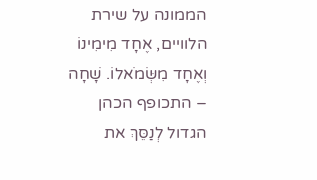הממונה על שירת הלוויים, אֶחָד מִימִינוֹ וְאֶחָד מִשְּׂמֹאלוֹ. שָׁחָה – התכופף הכהן הגדול לְנַסֵּךְ את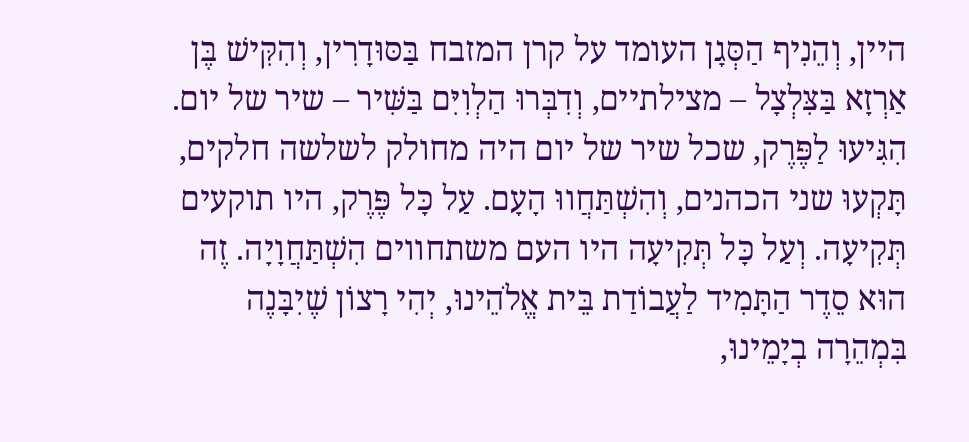היין, וְהֵנִיף הַסְּגָן העומד על קרן המזבח בַּסּוּדָרִין, וְהִקִּישׁ בֶּן אַרְזָא בַּצִּלְצָל – מצילתיים, וְדִבְּרוּ הַלְוִיִּם בַּשִּׁיר – שיר של יום. הִגִּיעוּ לַפֶּרֶק, שכל שיר של יום היה מחולק לשלשה חלקים, תָּקְעוּ שני הכהנים, וְהִשְׁתַּחֲווּ הָעָם. עַל כָּל פֶּרֶק, היו תוקעים תְּקִיעָה. וְעַל כָּל תְּקִיעָה היו העם משתחווים הִשְׁתַּחֲוָיָה. זֶה הוּא סֵדֶר הַתָּמִיד לַעֲבוֹדַת בֵּית אֱלֹהֵינוּ, יְהִי רָצוֹן שֶׁיִבָּנֶה בִּמְהֵרָה בְיָמֵינוּ,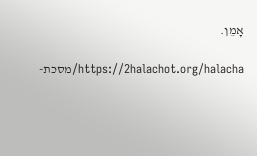אָמֵן.

https://2halachot.org/halacha/מסכת-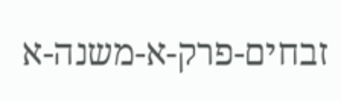זבחים-פרק-א-משנה-א